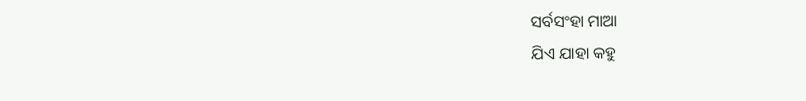ସର୍ବସଂହା ମାଆ
ଯିଏ ଯାହା କହୁ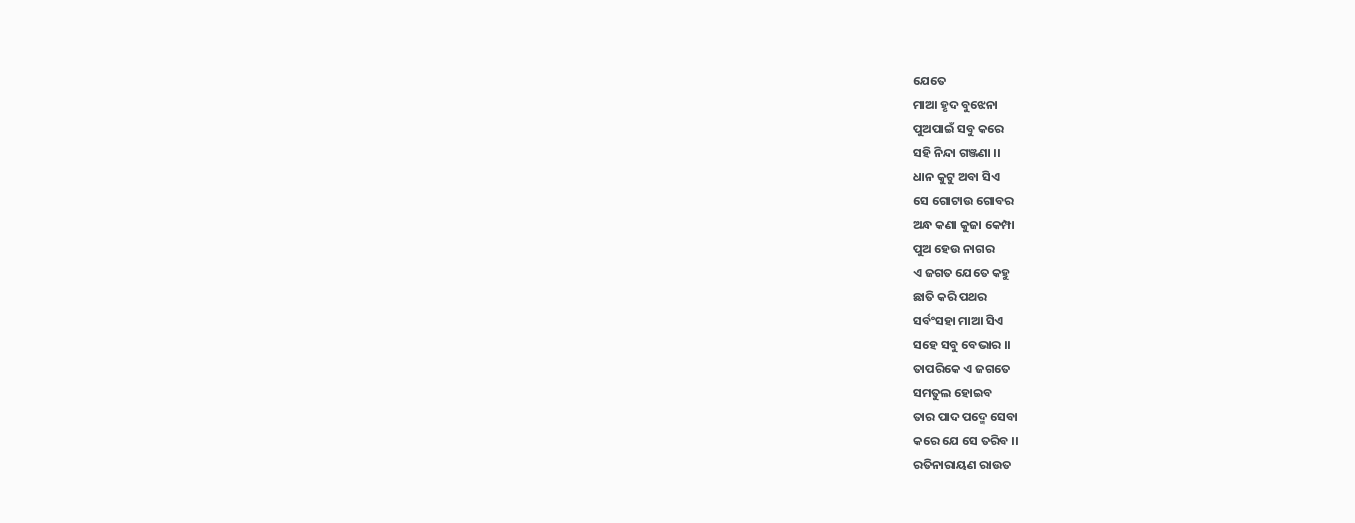ଯେତେ
ମାଆ ହୃଦ ବୁଝେନା
ପୁଅପାଇଁ ସବୁ କରେ
ସହି ନିନ୍ଦା ଗଞ୍ଜଣା ।।
ଧାନ କୁଟୁ ଅବା ସିଏ
ସେ ଗୋଟାଉ ଗୋବର
ଅନ୍ଧ କଣା କୁଜା କେମ୍ପା
ପୁଅ ହେଉ ନାଗର
ଏ ଜଗତ ଯେତେ କହୁ
ଛାତି କରି ପଥର
ସର୍ବଂସହା ମାଆ ସିଏ
ସହେ ସବୁ ବେଭାର ।।
ତାପରିକେ ଏ ଜଗତେ
ସମତୁଲ ହୋଇବ
ତାର ପାଦ ପଦ୍ମେ ସେବା
କରେ ଯେ ସେ ତରିବ ।।
ରତିନାରାୟଣ ରାଉତ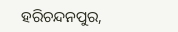ହରିଚନ୍ଦନପୁର,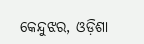କେନ୍ଦୁଝର, ଓଡ଼ିଶା